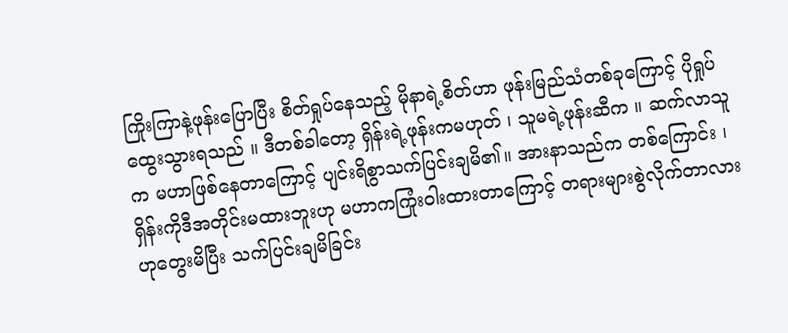ကြိုးကြာနဲ့ဖုန်းပြောပြီး စိတ်ရှုပ်နေသည့် မိုနာရဲ့စိတ်ဟာ ဖုန်းမြည်သံတစ်ခုကြောင့် ပိုရှုပ်ထွေးသွားရသည် ။ ဒီတစ်ခါတော့ ရှိန်းရဲ့ဖုန်းကမဟုတ် ၊ သူမရဲ့ဖုန်းဆီက ။ ဆက်လာသူက မဟာဖြစ်နေတာကြောင့် ပျင်းရိစွာသက်ပြင်းချမိ၏။ အားနာသည်က တစ်ကြောင်း ၊ ရှိန်းကိုဒီအတိုင်းမထားဘူးဟု မဟာကကြုံးဝါးထားတာကြောင့် တရားများစွဲလိုက်တာလားဟုတွေးမိပြီး သက်ပြင်းချမိခြင်း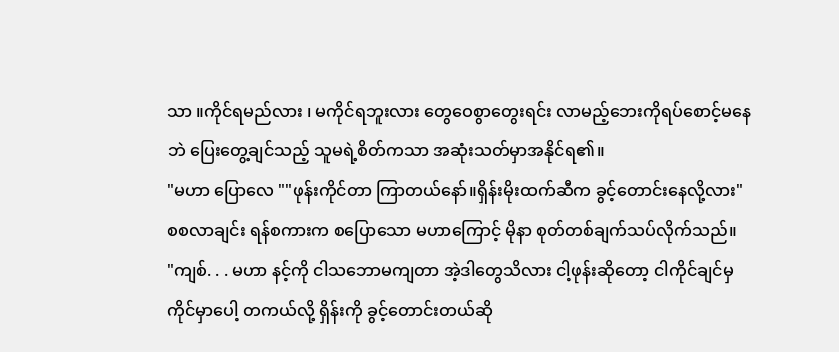သာ ။ကိုင်ရမည်လား ၊ မကိုင်ရဘူးလား တွေဝေစွာတွေးရင်း လာမည့်ဘေးကိုရပ်စောင့်မနေဘဲ ပြေးတွေ့ချင်သည့် သူမရဲ့စိတ်ကသာ အဆုံးသတ်မှာအနိုင်ရ၏။
"မဟာ ပြောလေ ""ဖုန်းကိုင်တာ ကြာတယ်နော်။ရှိန်းမိုးထက်ဆီက ခွင့်တောင်းနေလို့လား"
စစလာချင်း ရန်စကားက စပြောသော မဟာကြောင့် မိုနာ စုတ်တစ်ချက်သပ်လိုက်သည်။
"ကျစ်. . . မဟာ နင့်ကို ငါသဘောမကျတာ အဲ့ဒါတွေသိလား ငါ့ဖုန်းဆိုတော့ ငါကိုင်ချင်မှ ကိုင်မှာပေါ့ တကယ်လို့ ရှိန်းကို ခွင့်တောင်းတယ်ဆို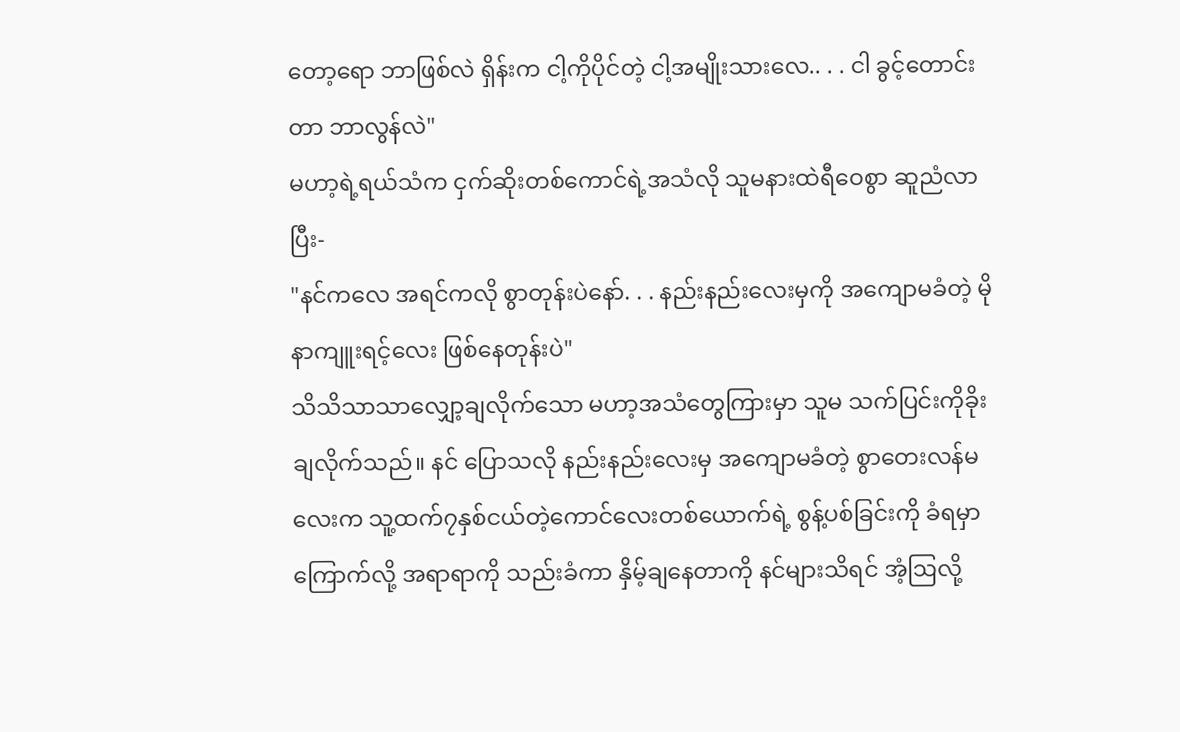တော့ရော ဘာဖြစ်လဲ ရှိန်းက ငါ့ကိုပိုင်တဲ့ ငါ့အမျိုးသားလေ.. . . ငါ ခွင့်တောင်းတာ ဘာလွန်လဲ"
မဟာ့ရဲ့ရယ်သံက ငှက်ဆိုးတစ်ကောင်ရဲ့အသံလို သူမနားထဲရီဝေစွာ ဆူညံလာပြီး-
"နင်ကလေ အရင်ကလို စွာတုန်းပဲနော်. . . နည်းနည်းလေးမှကို အကျောမခံတဲ့ မိုနာကျူးရင့်လေး ဖြစ်နေတုန်းပဲ"
သိသိသာသာလျှော့ချလိုက်သော မဟာ့အသံတွေကြားမှာ သူမ သက်ပြင်းကိုခိုးချလိုက်သည်။ နင် ပြောသလို နည်းနည်းလေးမှ အကျောမခံတဲ့ စွာတေးလန်မလေးက သူ့ထက်၇နှစ်ငယ်တဲ့ကောင်လေးတစ်ယောက်ရဲ့ စွန့်ပစ်ခြင်းကို ခံရမှာကြောက်လို့ အရာရာကို သည်းခံကာ နှိမ့်ချနေတာကို နင်များသိရင် အံ့ဩလို့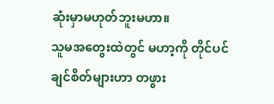ဆုံးမှာမဟုတ်ဘူးမဟာ။
သူမအတွေးထဲတွင် မဟာ့ကို တိုင်ပင်ချင်စိတ်များဟာ တဖွား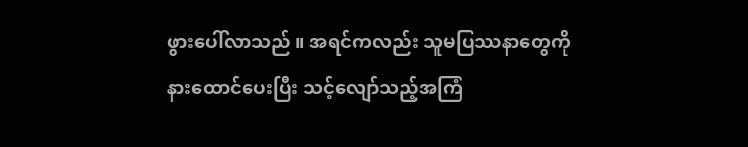ဖွားပေါ်လာသည် ။ အရင်ကလည်း သူမပြဿနာတွေကို နားထောင်ပေးပြီး သင့်လျော်သည့်အကြံ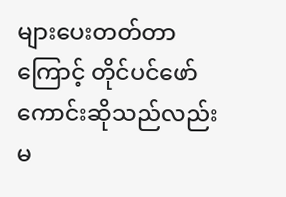များပေးတတ်တာကြောင့် တိုင်ပင်ဖော်ကောင်းဆိုသည်လည်းမ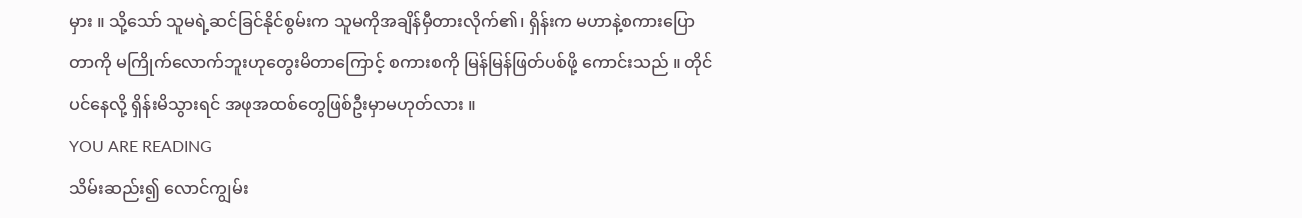မှား ။ သို့သော် သူမရဲ့ဆင်ခြင်နိုင်စွမ်းက သူမကိုအချိန်မှီတားလိုက်၏၊ ရှိန်းက မဟာနဲ့စကားပြောတာကို မကြိုက်လောက်ဘူးဟုတွေးမိတာကြောင့် စကားစကို မြန်မြန်ဖြတ်ပစ်ဖို့ ကောင်းသည် ။ တိုင်ပင်နေလို့ ရှိန်းမိသွားရင် အဖုအထစ်တွေဖြစ်ဦးမှာမဟုတ်လား ။
YOU ARE READING
သိမ်းဆည်း၍ လောင်ကျွမ်း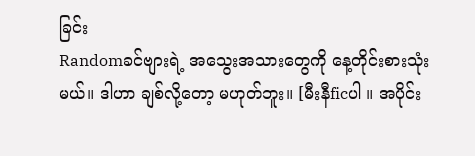ခြင်း
Randomခင်ဗျားရဲ့ အသွေးအသားတွေကို နေ့တိုင်းစားသုံးမယ်။ ဒါဟာ ချစ်လို့တော့ မဟုတ်ဘူး။ [မီးနီficပါ ။ အပိုင်း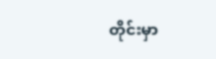တိုင်းမှာ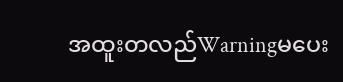အထူးတလည်Warningမပေး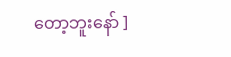တော့ဘူးနော် ]